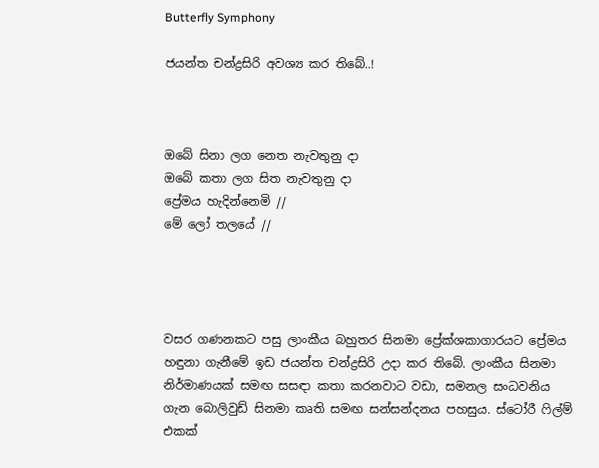Butterfly Symphony

ජයන්ත චන්ද්‍රසිරි අවශ්‍ය කර තිබේ..!



ඔබේ සිනා ලග නෙත නැවතුනු දා
ඔබේ කතා ලග සිත නැවතුනු දා
ප්‍රේමය හැදින්නෙමි //
මේ ලෝ තලයේ //




වසර ගණනකට පසු ලාංකීය බහුතර සිනමා ප්‍රේක්ශකාගාරයට ප්‍රේමය හඳුනා ගැනීමේ ඉඩ ජයන්ත චන්ද්‍රසිරි උදා කර තිබේ. ලාංකීය සිනමා නිර්මාණයක් සමඟ සසඳා කතා කරනවාට වඩා, සමනල සංධවනිය ගැන බොලිවුඩ් සිනමා කෘති සමඟ සන්සන්දනය පහසුය. ස්ටෝරී ෆිල්ම් එකක්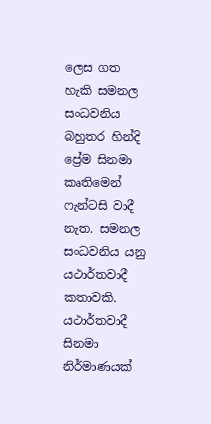ලෙස ගත හැකි සමනල සංධවනිය බහුතර හින්දි ප්‍රේම සිනමා කෘතිමෙන් ෆැන්ටසි වාදී නැත. සමනල සංධවනිය යනු යථාර්තවාදී කතාවකි. යථාර්තවාදී සිනමා නිර්මාණයක්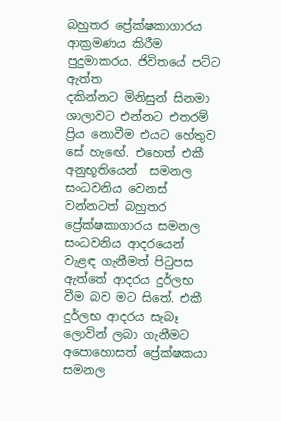බහුතර ප්‍රේක්ෂකාගාරය ආක්‍රමණය කිරීම පුදුමාකරය. ජිවිතයේ පට්ට ඇත්ත
දකින්නට මිනිසුන් සිනමා ශාලාවට එන්නට එතරම් ප්‍රිය නොවීම එයට හේතුව සේ හැඟේ. එහෙත් එකී අනුභූතියෙන්  සමනල සංධවනිය වෙනස් වන්නටත් බහුතර ප්‍රේක්ෂකාගාරය සමනල සංධවනිය ආදරයෙන් වැළඳ ගැනීමත් පිටුපස ඇත්තේ ආදරය දුර්ලභ වීම බව මට සිතේ. එකී දුර්ලභ ආදරය සැබෑ ලොවින් ලබා ගැනීමට අපොහොසත් ප්‍රේක්ෂකයා සමනල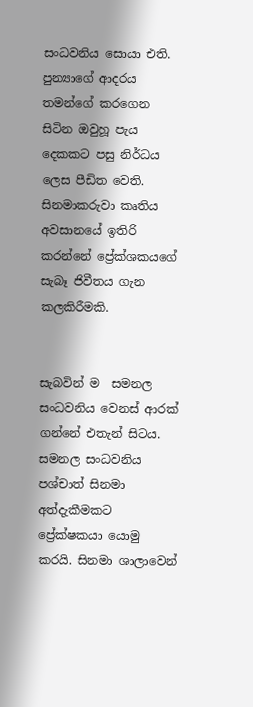සංධවනිය සොයා එති. පුන්‍යාගේ ආදරය තමන්ගේ කරගෙන සිටින ඔවුහූ පැය දෙකකට පසු නිර්ධය  ලෙස පීඩිත වෙති. සිනමාකරුවා කෘතිය අවසානයේ ඉතිරි කරන්නේ ප්‍රේක්ශකයගේ සැබෑ ජිවීතය ගැන කලකිරීමකි.


සැබවින් ම  සමනල සංධවනිය වෙනස් ආරක් ගන්නේ එතැන් සිටය. සමනල සංධවනිය පශ්චාත් සිනමා අත්දැකීමකට ප්‍රේක්ෂකයා යොමු කරයි. සිනමා ශාලාවෙන්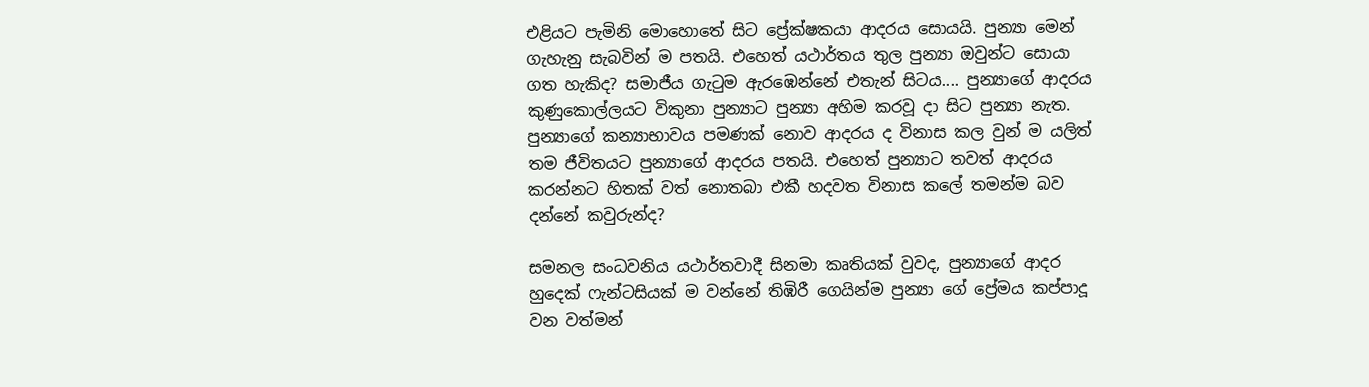එළියට පැමිනි මොහොතේ සිට ප්‍රේක්ෂකයා ආදරය සොයයි. පුන්‍යා මෙන් ගැහැනු සැබවින් ම පතයි. එහෙත් යථාර්තය තුල පුන්‍යා ඔවුන්ට සොයා ගත හැකිද? සමාජීය ගැටුම ඇරඹෙන්නේ එතැන් සිටය.... පුන්‍යාගේ ආදරය කුණුකොල්ලයට විකුනා පුන්‍යාට පුන්‍යා අහිම කරවූ දා සිට පුන්‍යා නැත. පුන්‍යාගේ කන්‍යාභාවය පමණක් නොව ආදරය ද විනාස කල වුන් ම යලිත් තම ජීවිතයට පුන්‍යාගේ ආදරය පතයි. එහෙත් පුන්‍යාට තවත් ආදරය කරන්නට හිතක් වත් නොතබා එකී හදවත විනාස කලේ තමන්ම බව දන්නේ කවුරුන්ද?

සමනල සංධවනිය යථාර්තවාදී සිනමා කෘතියක් වුවද, පුන්‍යාගේ ආදර හුදෙක් ෆැන්ටසියක් ම වන්නේ තිඹිරී ගෙයින්ම පුන්‍යා ගේ ප්‍රේමය කප්පාදූ වන වත්මන්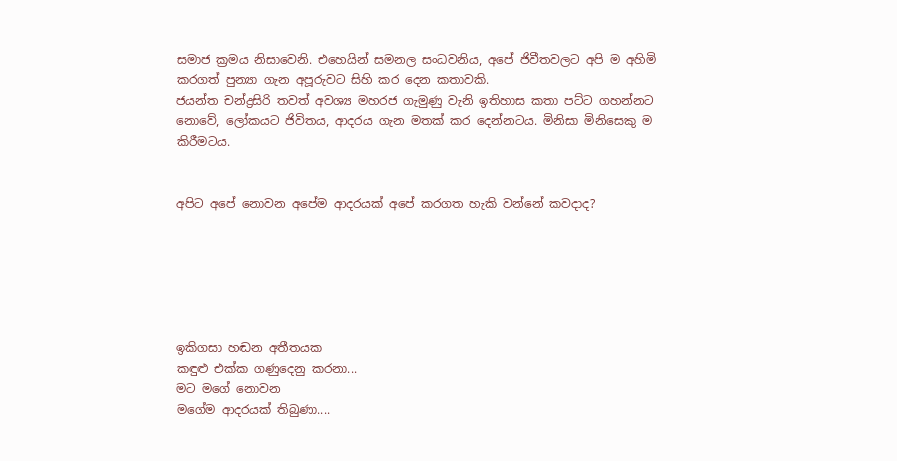සමාජ ක්‍රමය නිසාවෙනි. එහෙයින් සමනල සංධවනිය, අපේ ජිවීතවලට අපි ම අහිමි කරගත් පුන්‍යා ගැන අපූරුවට සිහි කර දෙන කතාවකි.
ජයන්ත චන්ද්‍රසිරි තවත් අවශ්‍ය මහරජ ගැමුණු වැනි ඉතිහාස කතා පට්ට ගහන්නට නොවේ, ලෝකයට ජිවිතය, ආදරය ගැන මතක් කර දෙන්නටය. මිනිසා මිනිසෙකු ම කිරීමටය.


අපිට අපේ නොවන අපේම ආදරයක් අපේ කරගත හැකි වන්නේ කවදාද?






ඉකිගසා හඬන අතීතයක
කඳුළු එක්ක ගණුදෙනු කරනා...
මට මගේ නොවන
මගේම ආදරයක් තිබුණා....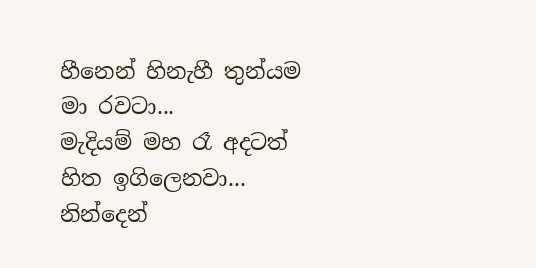හීනෙන් හිනැහී තුන්යම මා රවටා...
මැදියම් මහ රෑ අදටත් හිත ඉගිලෙනවා...
නින්දෙන්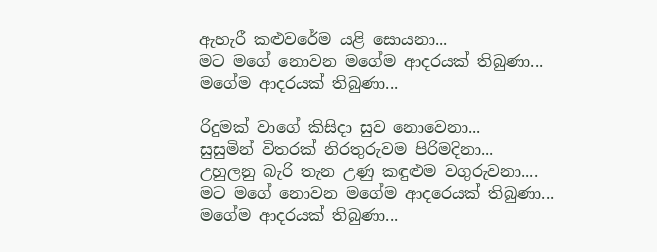ඇහැරී කළුවරේම යළි සොයනා...
මට මගේ නොවන මගේම ආදරයක් තිබුණා...
මගේම ආදරයක් තිබුණා...

රිදුමක් වාගේ කිසිදා සුව නොවෙනා...
සුසුමින් විතරක් නිරතුරුවම පිරිමදිනා...
උහුලනු බැරි තැන උණු කඳුළුම වගුරුවනා....
මට මගේ නොවන මගේම ආදරෙයක් තිබුණා...
මගේම ආදරයක් තිබුණා...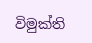විමුක්ති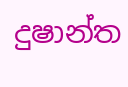දුෂාන්ත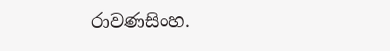රාවණසිංහ.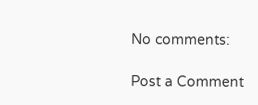No comments:

Post a Comment